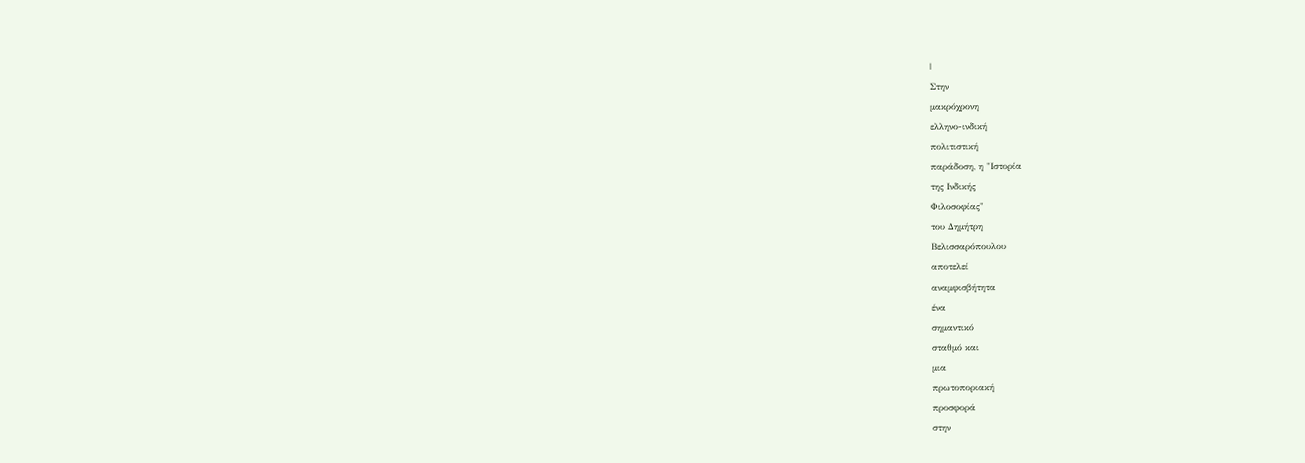|
Στην
μακρόχρονη
ελληνο-ινδική
πολιτιστική
παράδοση, η "Ιστορία
της Ινδικής
Φιλοσοφίας"
του Δημήτρη
Βελισσαρόπουλου
αποτελεί
αναμφισβήτητα
ένα
σημαντικό
σταθμό και
μια
πρωτοποριακή
προσφορά
στην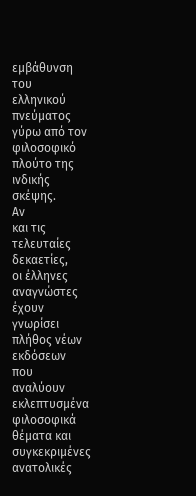εμβάθυνση
του
ελληνικού
πνεύματος
γύρω από τον
φιλοσοφικό
πλούτο της
ινδικής
σκέψης.
Αν
και τις
τελευταίες
δεκαετίες,
οι έλληνες
αναγνώστες
έχουν
γνωρίσει
πλήθος νέων
εκδόσεων
που
αναλύουν
εκλεπτυσμένα
φιλοσοφικά
θέματα και
συγκεκριμένες
ανατολικές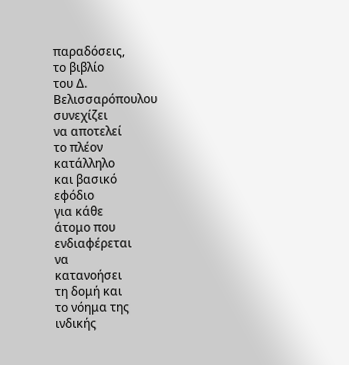παραδόσεις,
το βιβλίο
του Δ.
Βελισσαρόπουλου
συνεχίζει
να αποτελεί
το πλέον
κατάλληλο
και βασικό
εφόδιο
για κάθε
άτομο που
ενδιαφέρεται
να
κατανοήσει
τη δομή και
το νόημα της
ινδικής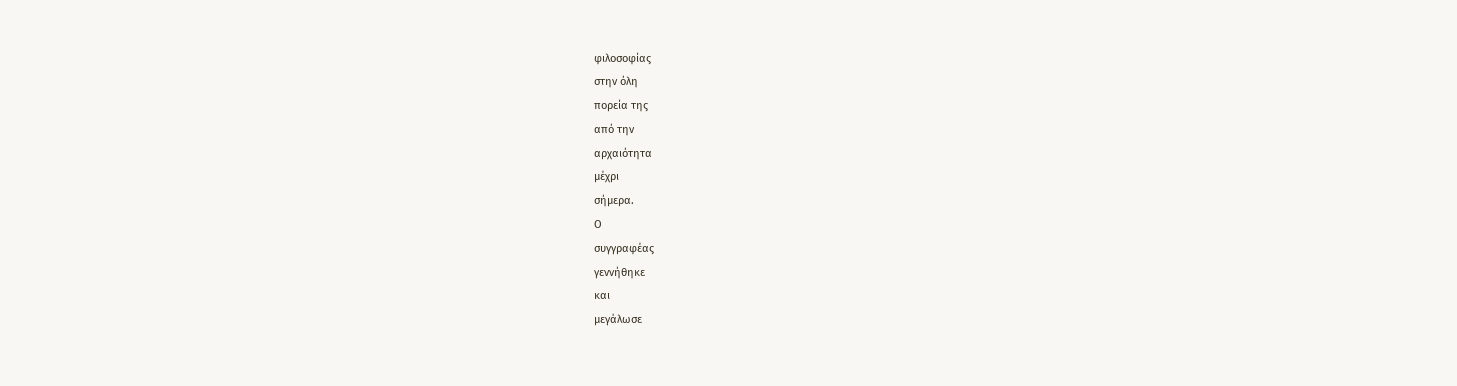φιλοσοφίας
στην όλη
πορεία της
από την
αρχαιότητα
μέχρι
σήμερα.
Ο
συγγραφέας
γεννήθηκε
και
μεγάλωσε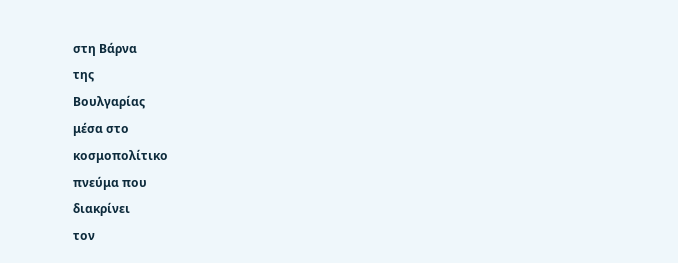στη Βάρνα
της
Βουλγαρίας
μέσα στο
κοσμοπολίτικο
πνεύμα που
διακρίνει
τον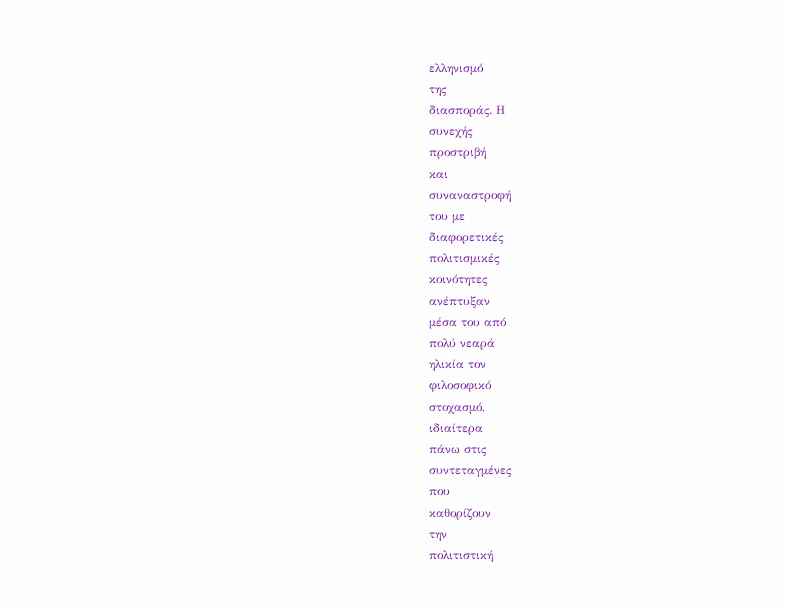ελληνισμό
της
διασποράς. Η
συνεχής
προστριβή
και
συναναστροφή
του με
διαφορετικές
πολιτισμικές
κοινότητες
ανέπτυξαν
μέσα του από
πολύ νεαρά
ηλικία τον
φιλοσοφικό
στοχασμό,
ιδιαίτερα
πάνω στις
συντεταγμένες
που
καθορίζουν
την
πολιτιστική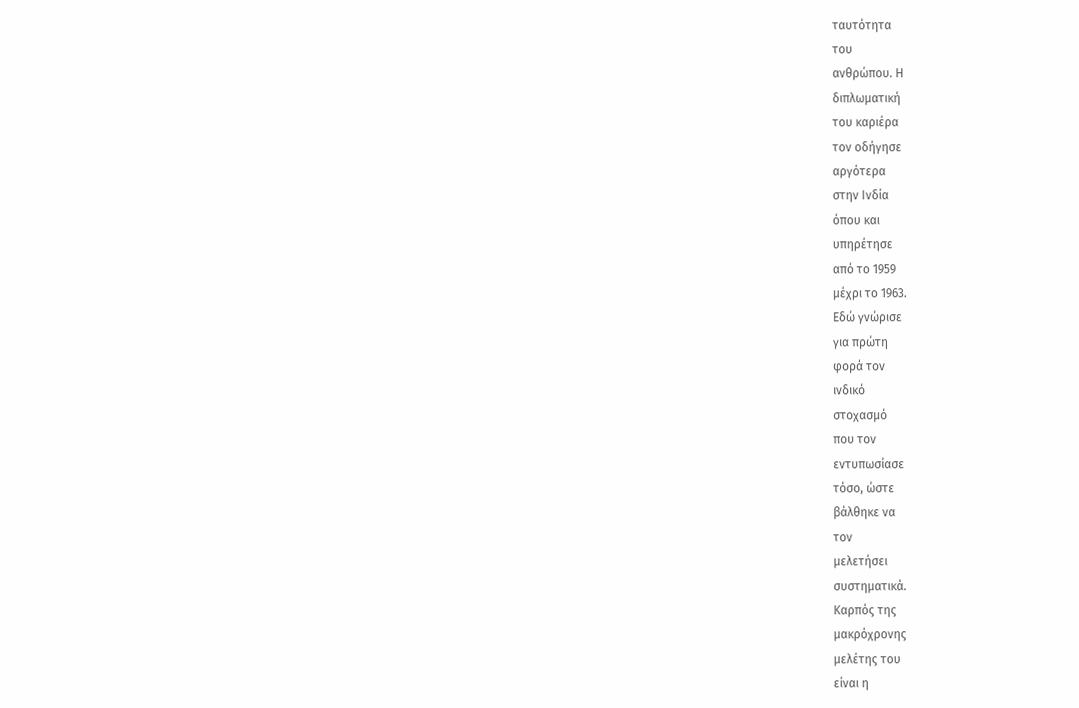ταυτότητα
του
ανθρώπου. Η
διπλωματική
του καριέρα
τον οδήγησε
αργότερα
στην Ινδία
όπου και
υπηρέτησε
από το 1959
μέχρι το 1963.
Εδώ γνώρισε
για πρώτη
φορά τον
ινδικό
στοχασμό
που τον
εντυπωσίασε
τόσο, ώστε
βάλθηκε να
τον
μελετήσει
συστηματικά.
Καρπός της
μακρόχρονης
μελέτης του
είναι η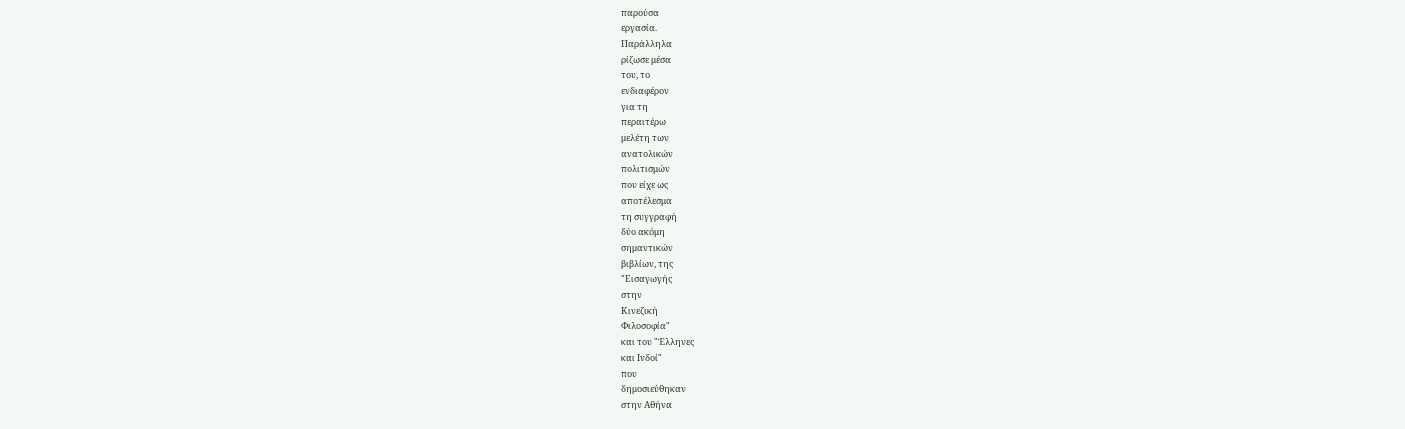παρούσα
εργασία.
Παράλληλα
ρίζωσε μέσα
του, το
ενδιαφέρον
για τη
περαιτέρω
μελέτη των
ανατολικών
πολιτισμών
που είχε ως
αποτέλεσμα
τη συγγραφή
δύο ακόμη
σημαντικών
βιβλίων, της
"Εισαγωγής
στην
Κινεζική
Φιλοσοφία"
και του "Έλληνες
και Ινδοί"
που
δημοσιεύθηκαν
στην Αθήνα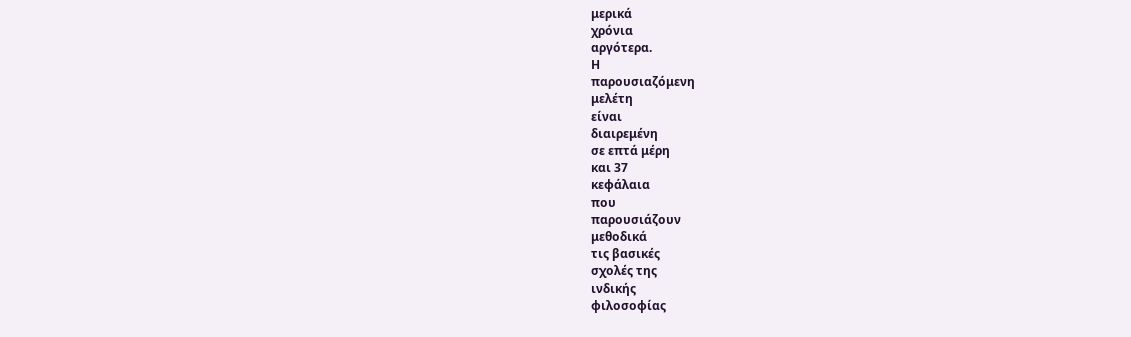μερικά
χρόνια
αργότερα.
Η
παρουσιαζόμενη
μελέτη
είναι
διαιρεμένη
σε επτά μέρη
και 37
κεφάλαια
που
παρουσιάζουν
μεθοδικά
τις βασικές
σχολές της
ινδικής
φιλοσοφίας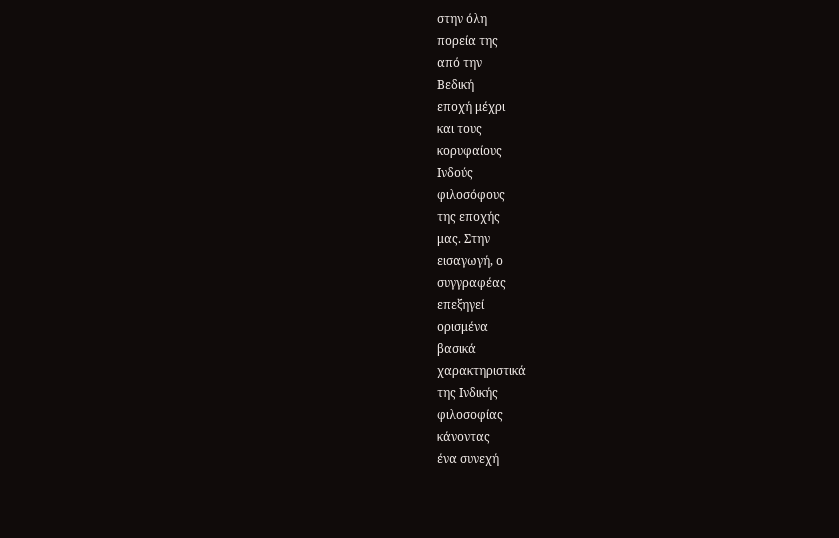στην όλη
πορεία της
από την
Βεδική
εποχή μέχρι
και τους
κορυφαίους
Ινδούς
φιλοσόφους
της εποχής
μας. Στην
εισαγωγή, ο
συγγραφέας
επεξηγεί
ορισμένα
βασικά
χαρακτηριστικά
της Ινδικής
φιλοσοφίας
κάνοντας
ένα συνεχή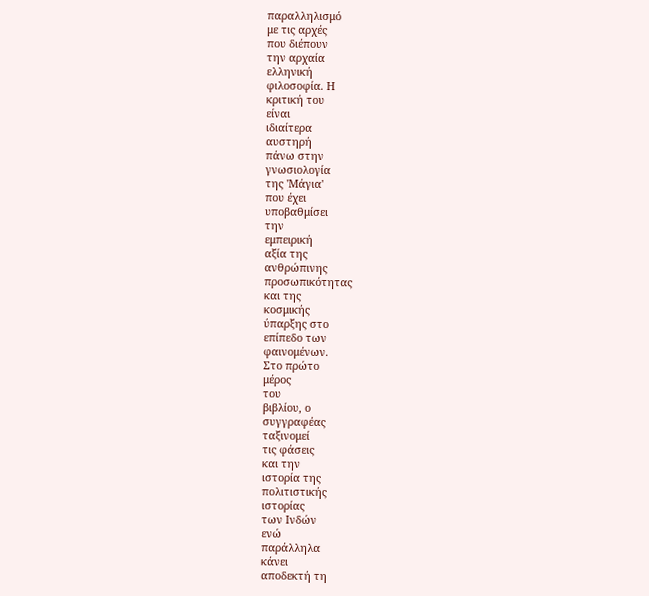παραλληλισμό
με τις αρχές
που διέπουν
την αρχαία
ελληνική
φιλοσοφία. Η
κριτική του
είναι
ιδιαίτερα
αυστηρή
πάνω στην
γνωσιολογία
της 'Μάγια'
που έχει
υποβαθμίσει
την
εμπειρική
αξία της
ανθρώπινης
προσωπικότητας
και της
κοσμικής
ύπαρξης στο
επίπεδο των
φαινομένων.
Στο πρώτο
μέρος
του
βιβλίου, ο
συγγραφέας
ταξινομεί
τις φάσεις
και την
ιστορία της
πολιτιστικής
ιστορίας
των Ινδών
ενώ
παράλληλα
κάνει
αποδεκτή τη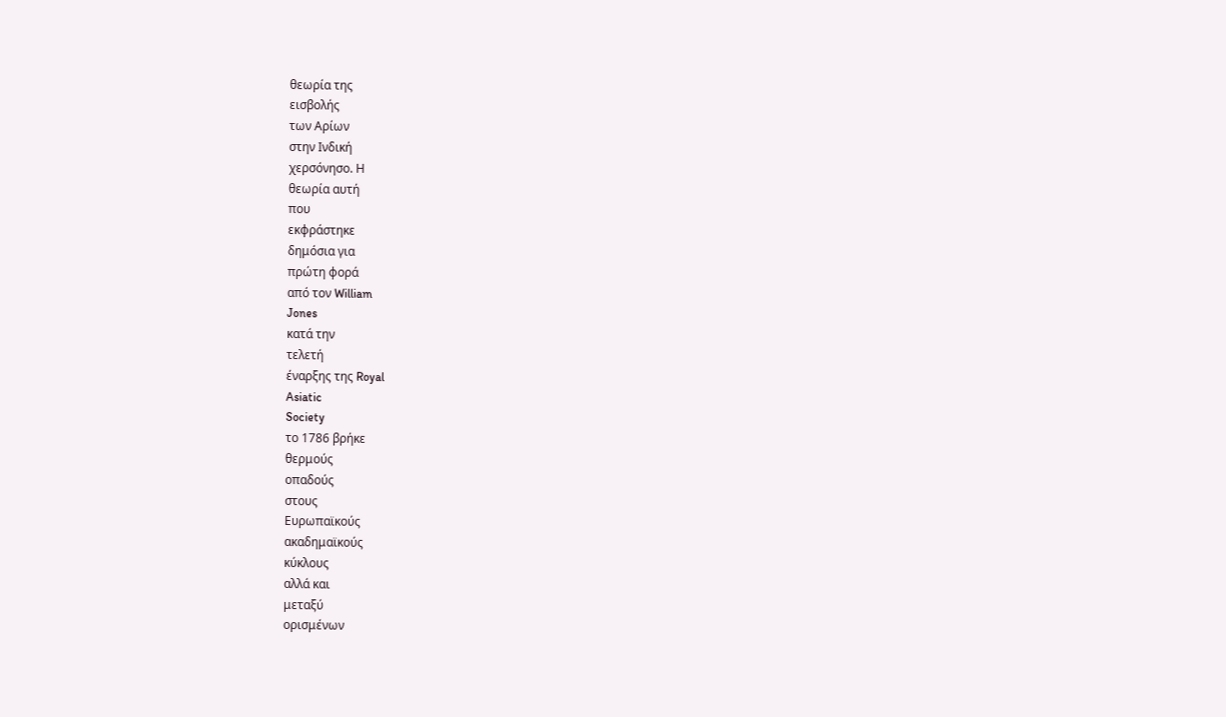θεωρία της
εισβολής
των Αρίων
στην Ινδική
χερσόνησο. Η
θεωρία αυτή
που
εκφράστηκε
δημόσια για
πρώτη φορά
από τον William
Jones
κατά την
τελετή
έναρξης της Royal
Asiatic
Society
το 1786 βρήκε
θερμούς
οπαδούς
στους
Ευρωπαϊκούς
ακαδημαϊκούς
κύκλους
αλλά και
μεταξύ
ορισμένων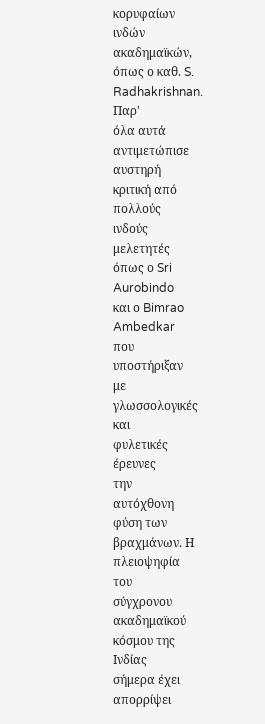κορυφαίων
ινδών
ακαδημαϊκών,
όπως ο καθ. S.
Radhakrishnan. Παρ'
όλα αυτά
αντιμετώπισε
αυστηρή
κριτική από
πολλούς
ινδούς
μελετητές
όπως ο Sri
Aurobindo
και ο Bimrao
Ambedkar
που
υποστήριξαν
με
γλωσσολογικές
και
φυλετικές
έρευνες
την
αυτόχθονη
φύση των
βραχμάνων. Η
πλειοψηφία
του
σύγχρονου
ακαδημαϊκού
κόσμου της
Ινδίας
σήμερα έχει
απορρίψει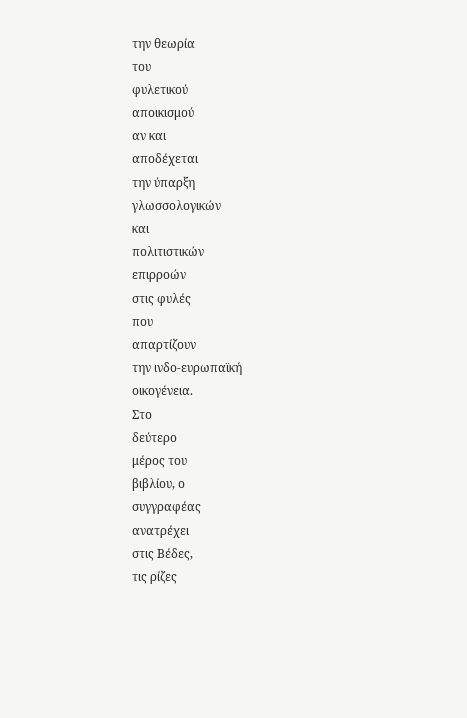την θεωρία
του
φυλετικού
αποικισμού
αν και
αποδέχεται
την ύπαρξη
γλωσσολογικών
και
πολιτιστικών
επιρροών
στις φυλές
που
απαρτίζουν
την ινδο-ευρωπαϊκή
οικογένεια.
Στο
δεύτερο
μέρος του
βιβλίου, ο
συγγραφέας
ανατρέχει
στις Βέδες,
τις ρίζες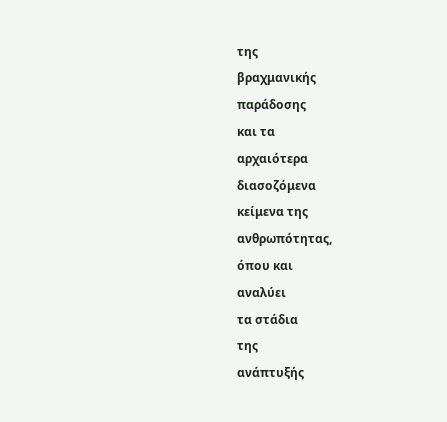της
βραχμανικής
παράδοσης
και τα
αρχαιότερα
διασοζόμενα
κείμενα της
ανθρωπότητας,
όπου και
αναλύει
τα στάδια
της
ανάπτυξής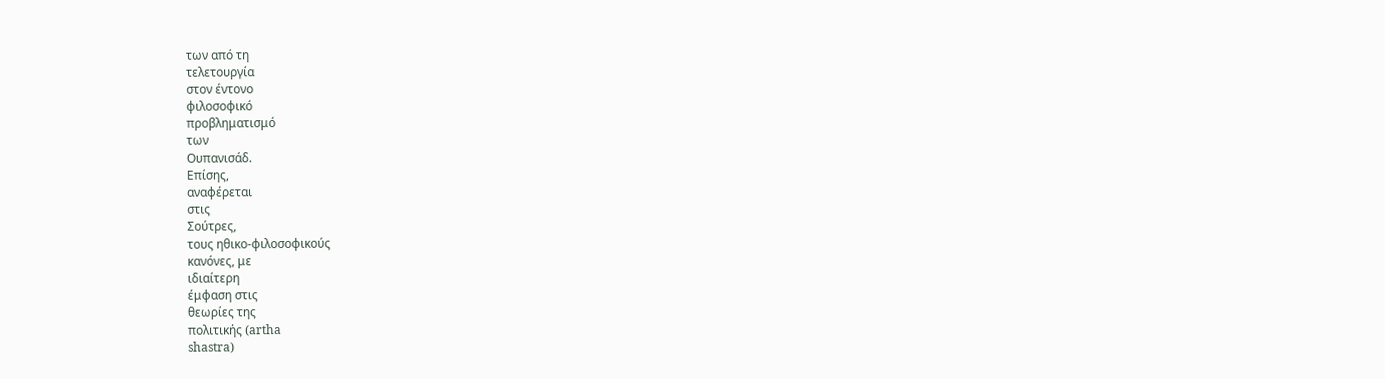των από τη
τελετουργία
στον έντονο
φιλοσοφικό
προβληματισμό
των
Ουπανισάδ.
Επίσης,
αναφέρεται
στις
Σούτρες,
τους ηθικο-φιλοσοφικούς
κανόνες, με
ιδιαίτερη
έμφαση στις
θεωρίες της
πολιτικής (artha
shastra)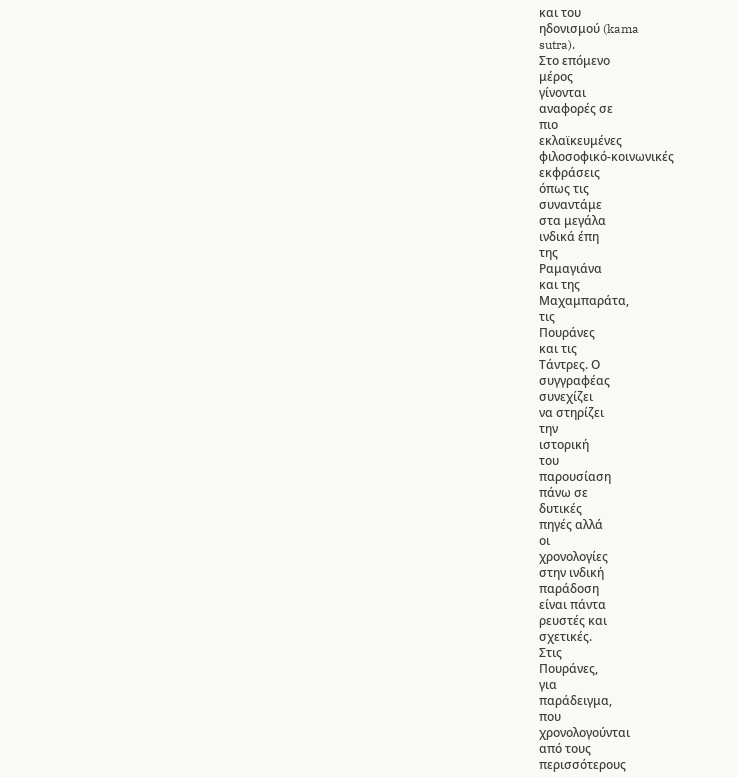και του
ηδονισμού (kama
sutra).
Στο επόμενο
μέρος
γίνονται
αναφορές σε
πιο
εκλαϊκευμένες
φιλοσοφικό-κοινωνικές
εκφράσεις
όπως τις
συναντάμε
στα μεγάλα
ινδικά έπη
της
Ραμαγιάνα
και της
Μαχαμπαράτα,
τις
Πουράνες
και τις
Τάντρες. Ο
συγγραφέας
συνεχίζει
να στηρίζει
την
ιστορική
του
παρουσίαση
πάνω σε
δυτικές
πηγές αλλά
οι
χρονολογίες
στην ινδική
παράδοση
είναι πάντα
ρευστές και
σχετικές.
Στις
Πουράνες,
για
παράδειγμα,
που
χρονολογούνται
από τους
περισσότερους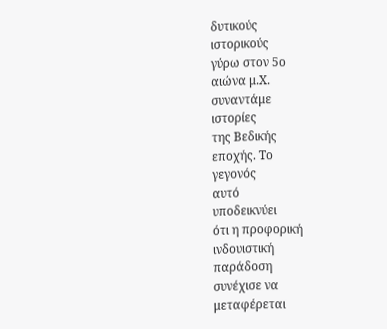δυτικούς
ιστορικούς
γύρω στον 5ο
αιώνα μ.Χ.
συναντάμε
ιστορίες
της Βεδικής
εποχής. Το
γεγονός
αυτό
υποδεικνύει
ότι η προφορική
ινδουιστική
παράδοση
συνέχισε να
μεταφέρεται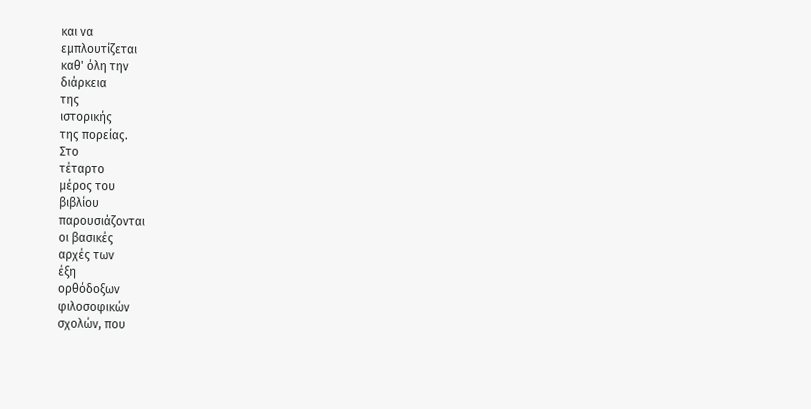και να
εμπλουτίζεται
καθ' όλη την
διάρκεια
της
ιστορικής
της πορείας.
Στο
τέταρτο
μέρος του
βιβλίου
παρουσιάζονται
οι βασικές
αρχές των
έξη
ορθόδοξων
φιλοσοφικών
σχολών, που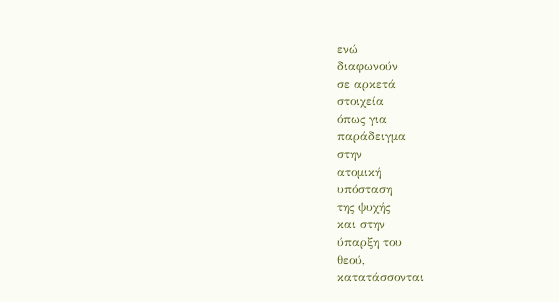ενώ
διαφωνούν
σε αρκετά
στοιχεία
όπως για
παράδειγμα
στην
ατομική
υπόσταση
της ψυχής
και στην
ύπαρξη του
θεού,
κατατάσσονται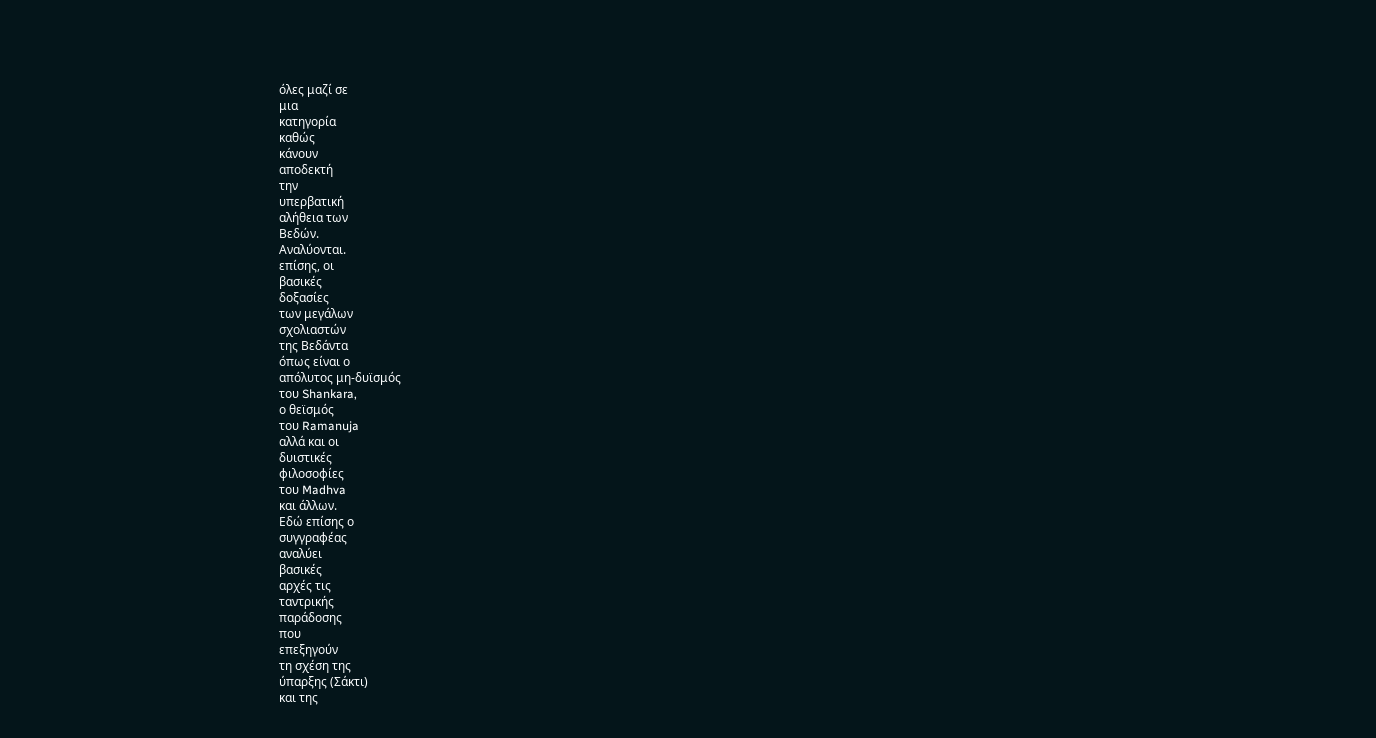όλες μαζί σε
μια
κατηγορία
καθώς
κάνουν
αποδεκτή
την
υπερβατική
αλήθεια των
Βεδών.
Αναλύονται.
επίσης, οι
βασικές
δοξασίες
των μεγάλων
σχολιαστών
της Βεδάντα
όπως είναι ο
απόλυτος μη-δυϊσμός
του Shankara,
ο θεϊσμός
του Ramanuja
αλλά και οι
δυιστικές
φιλοσοφίες
του Madhva
και άλλων.
Εδώ επίσης ο
συγγραφέας
αναλύει
βασικές
αρχές τις
ταντρικής
παράδοσης
που
επεξηγούν
τη σχέση της
ύπαρξης (Σάκτι)
και της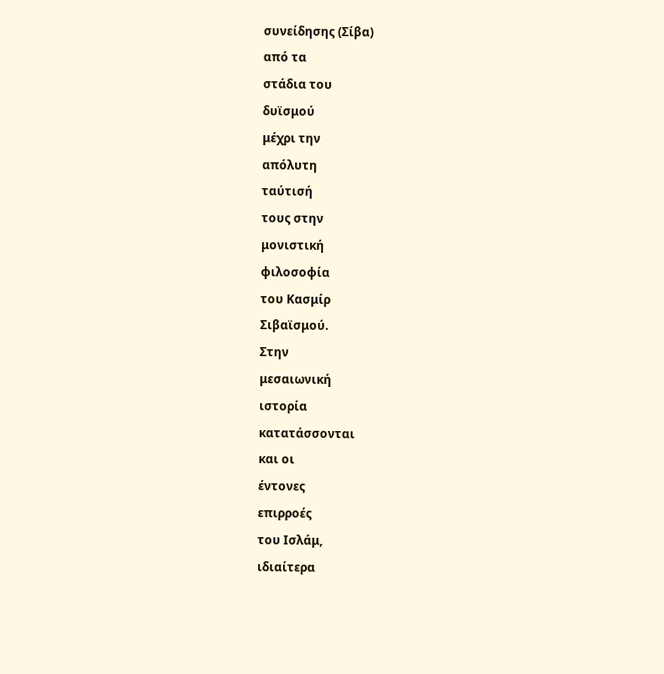συνείδησης (Σίβα)
από τα
στάδια του
δυϊσμού
μέχρι την
απόλυτη
ταύτισή
τους στην
μονιστική
φιλοσοφία
του Κασμίρ
Σιβαϊσμού.
Στην
μεσαιωνική
ιστορία
κατατάσσονται
και οι
έντονες
επιρροές
του Ισλάμ,
ιδιαίτερα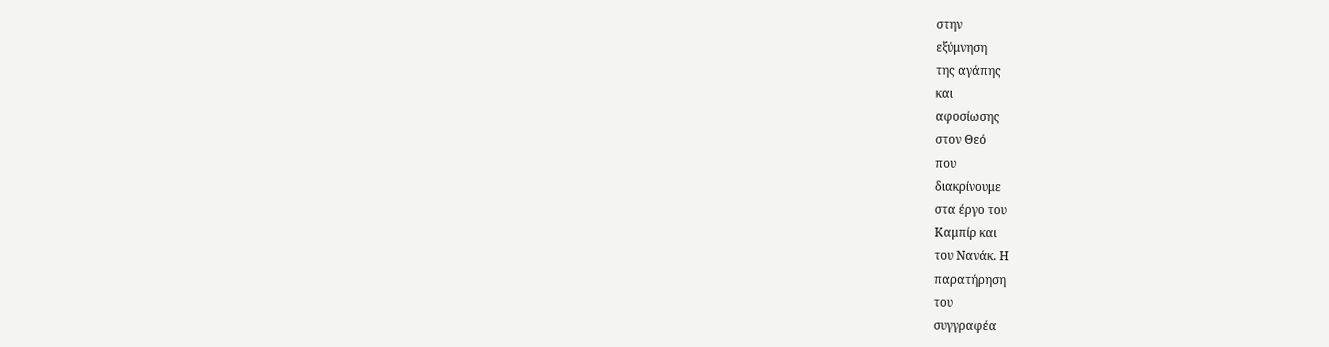στην
εξύμνηση
της αγάπης
και
αφοσίωσης
στον Θεό
που
διακρίνουμε
στα έργο του
Καμπίρ και
του Νανάκ. Η
παρατήρηση
του
συγγραφέα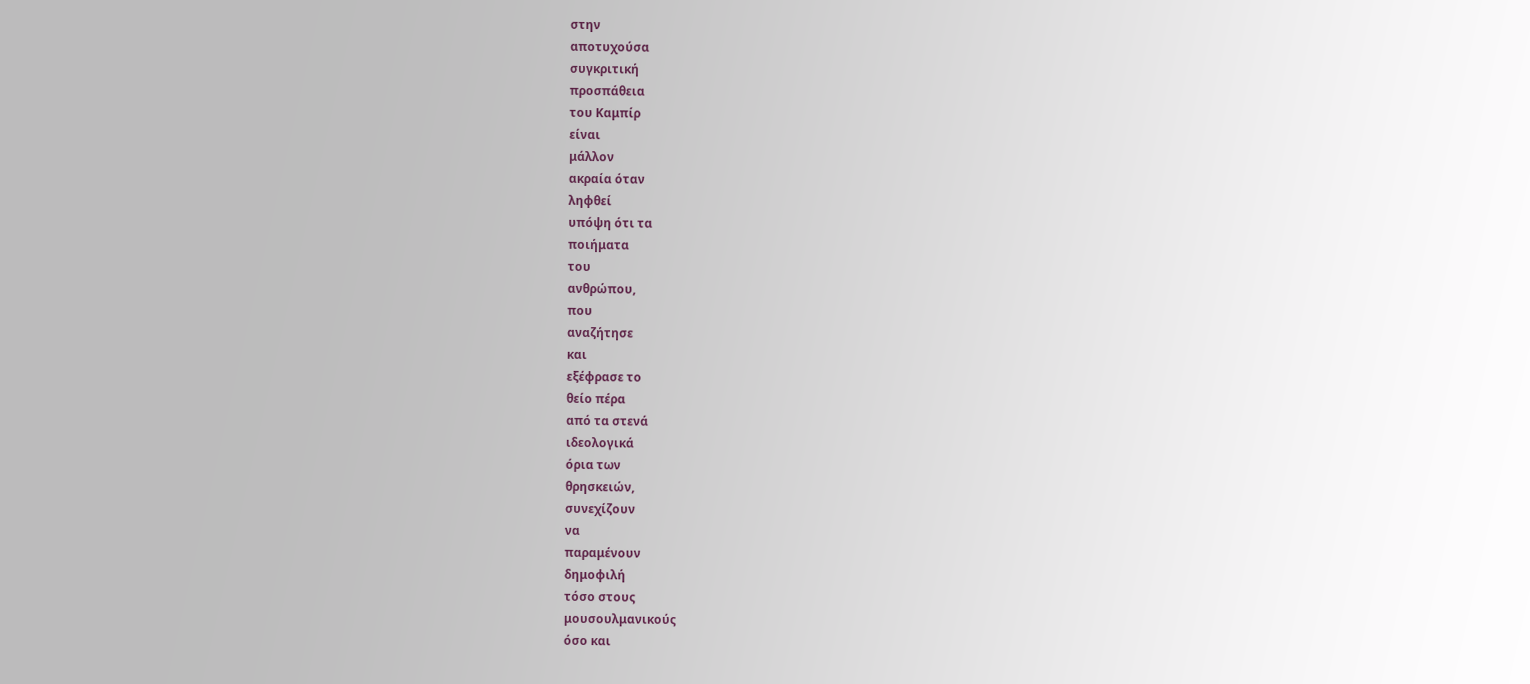στην
αποτυχούσα
συγκριτική
προσπάθεια
του Καμπίρ
είναι
μάλλον
ακραία όταν
ληφθεί
υπόψη ότι τα
ποιήματα
του
ανθρώπου,
που
αναζήτησε
και
εξέφρασε το
θείο πέρα
από τα στενά
ιδεολογικά
όρια των
θρησκειών,
συνεχίζουν
να
παραμένουν
δημοφιλή
τόσο στους
μουσουλμανικούς
όσο και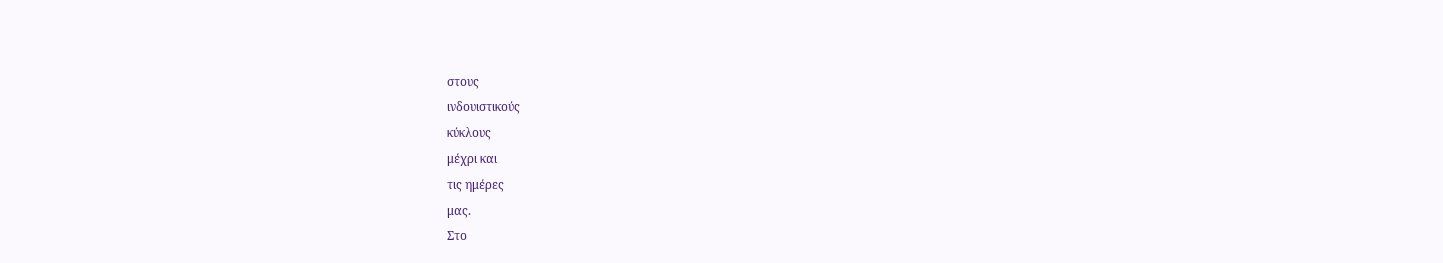στους
ινδουιστικούς
κύκλους
μέχρι και
τις ημέρες
μας.
Στο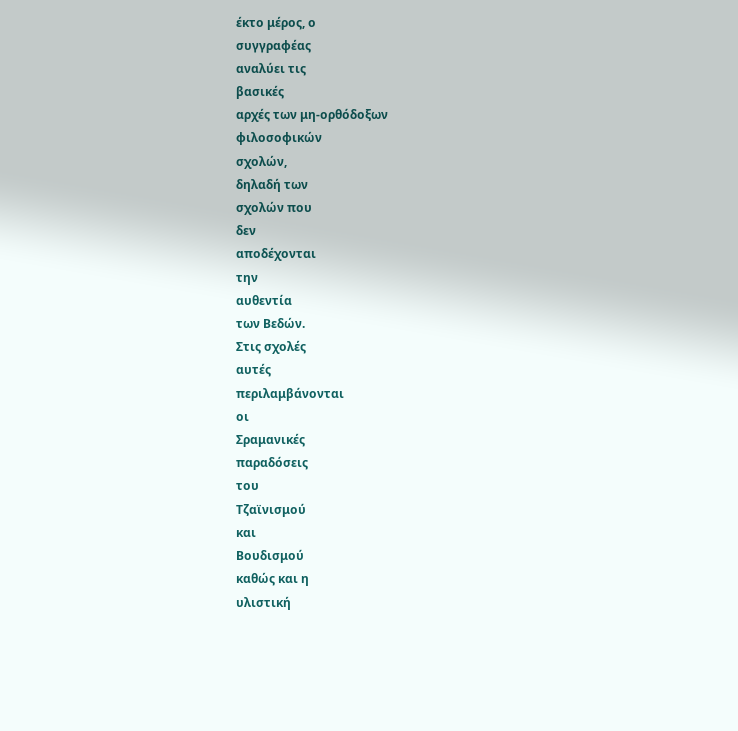έκτο μέρος, ο
συγγραφέας
αναλύει τις
βασικές
αρχές των μη-ορθόδοξων
φιλοσοφικών
σχολών,
δηλαδή των
σχολών που
δεν
αποδέχονται
την
αυθεντία
των Βεδών.
Στις σχολές
αυτές
περιλαμβάνονται
οι
Σραμανικές
παραδόσεις
του
Τζαϊνισμού
και
Βουδισμού
καθώς και η
υλιστική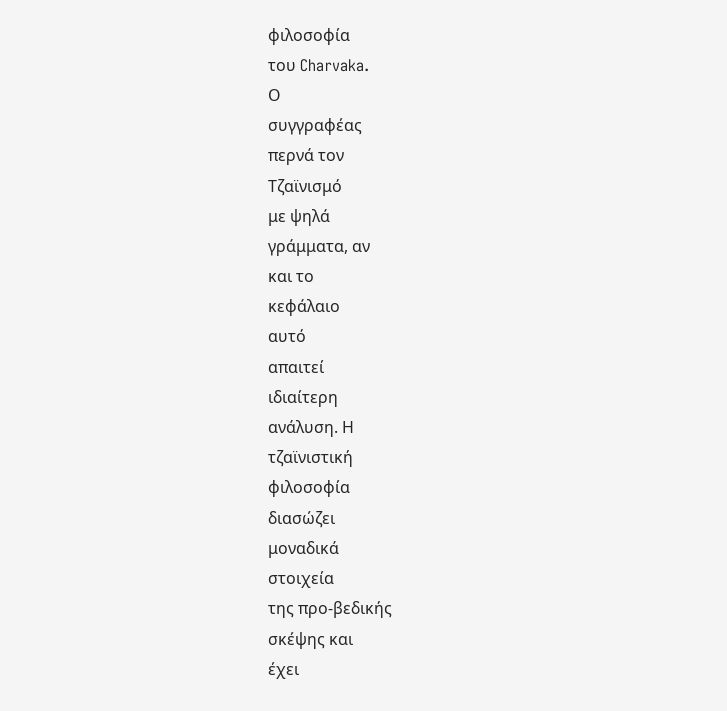φιλοσοφία
του Charvaka.
Ο
συγγραφέας
περνά τον
Τζαϊνισμό
με ψηλά
γράμματα, αν
και το
κεφάλαιο
αυτό
απαιτεί
ιδιαίτερη
ανάλυση. Η
τζαϊνιστική
φιλοσοφία
διασώζει
μοναδικά
στοιχεία
της προ-βεδικής
σκέψης και
έχει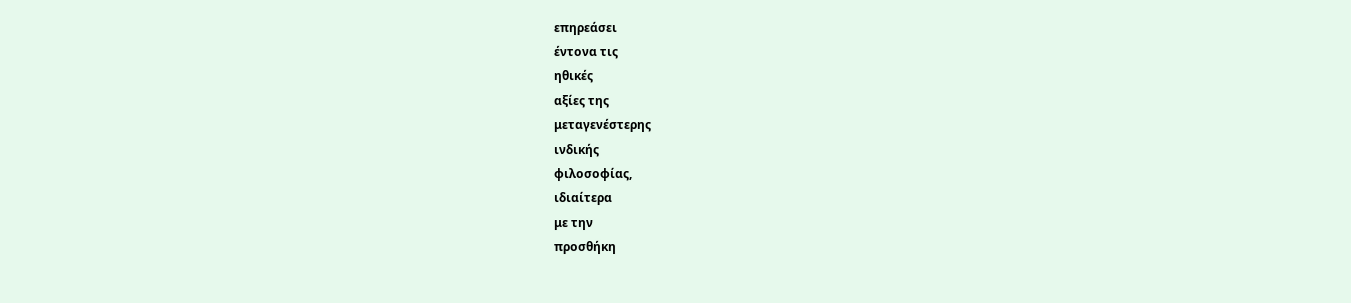επηρεάσει
έντονα τις
ηθικές
αξίες της
μεταγενέστερης
ινδικής
φιλοσοφίας,
ιδιαίτερα
με την
προσθήκη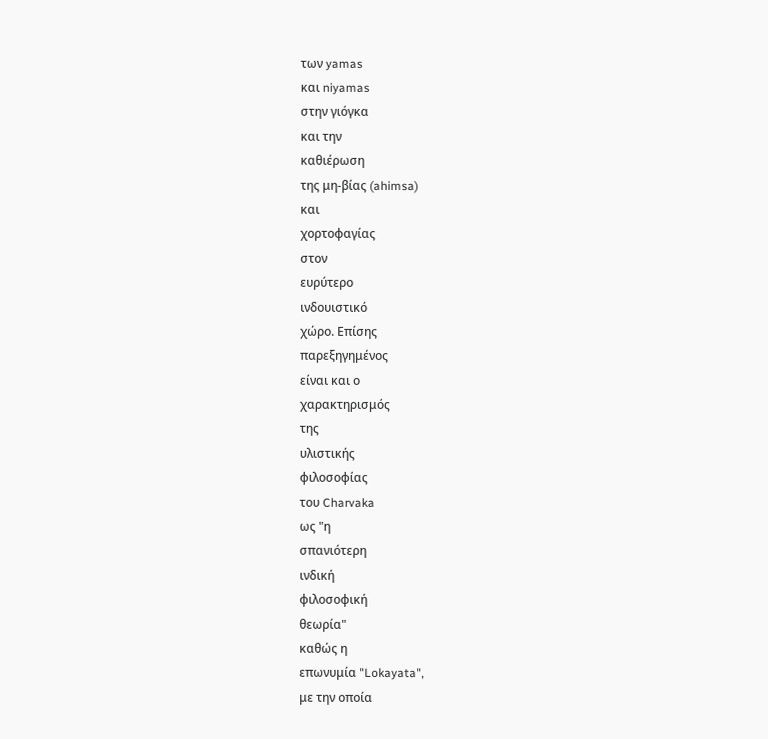των yamas
και niyamas
στην γιόγκα
και την
καθιέρωση
της μη-βίας (ahimsa)
και
χορτοφαγίας
στον
ευρύτερο
ινδουιστικό
χώρο. Επίσης
παρεξηγημένος
είναι και ο
χαρακτηρισμός
της
υλιστικής
φιλοσοφίας
του Charvaka
ως "η
σπανιότερη
ινδική
φιλοσοφική
θεωρία"
καθώς η
επωνυμία "Lokayata",
με την οποία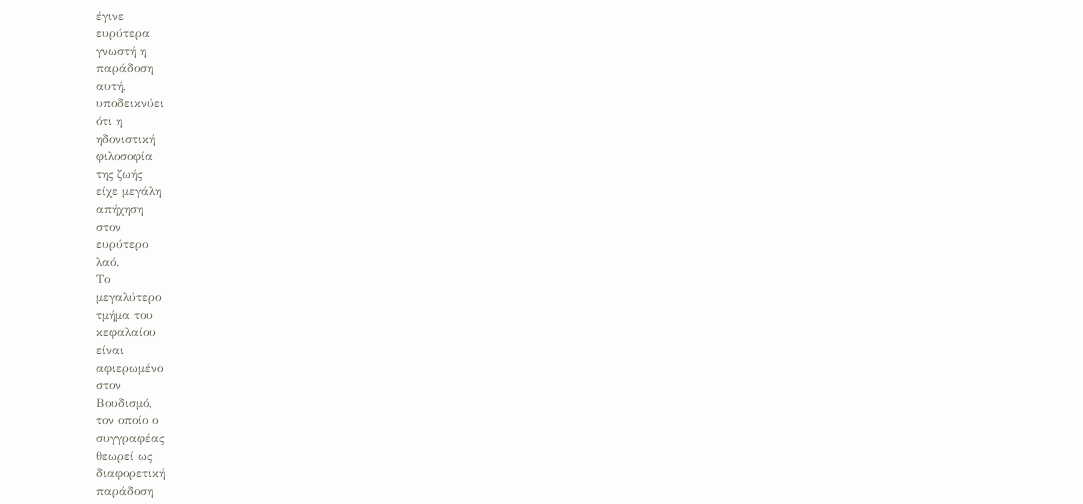έγινε
ευρύτερα
γνωστή η
παράδοση
αυτή,
υποδεικνύει
ότι η
ηδονιστική
φιλοσοφία
της ζωής
είχε μεγάλη
απήχηση
στον
ευρύτερο
λαό.
Το
μεγαλύτερο
τμήμα του
κεφαλαίου
είναι
αφιερωμένο
στον
Βουδισμό,
τον οποίο ο
συγγραφέας
θεωρεί ως
διαφορετική
παράδοση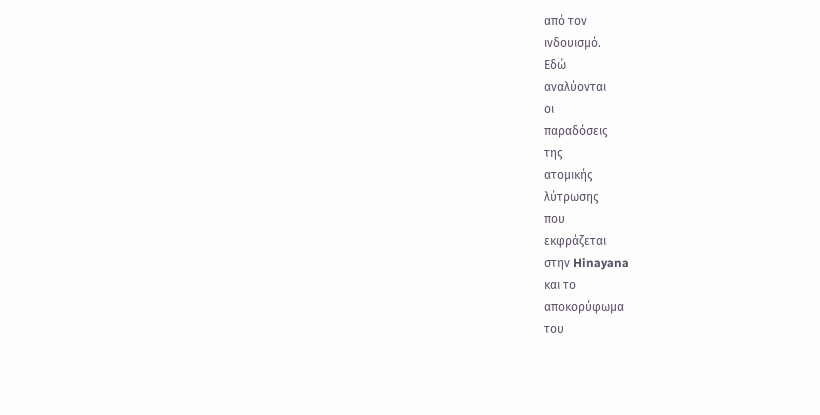από τον
ινδουισμό.
Εδώ
αναλύονται
οι
παραδόσεις
της
ατομικής
λύτρωσης
που
εκφράζεται
στην Hinayana
και το
αποκορύφωμα
του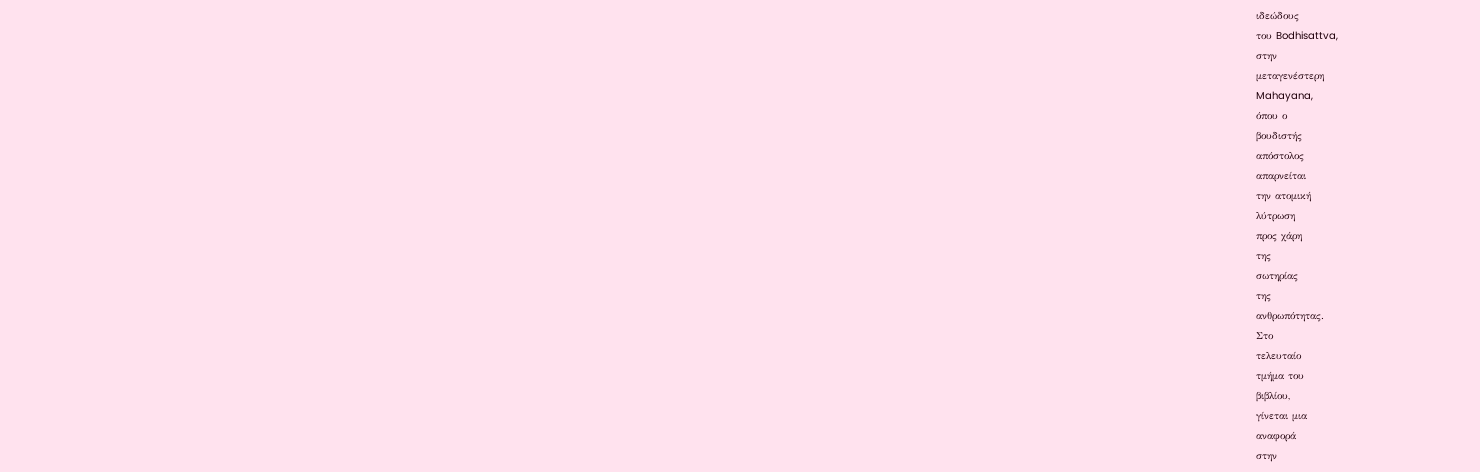ιδεώδους
του Bodhisattva,
στην
μεταγενέστερη
Mahayana,
όπου ο
βουδιστής
απόστολος
απαρνείται
την ατομική
λύτρωση
προς χάρη
της
σωτηρίας
της
ανθρωπότητας.
Στο
τελευταίο
τμήμα του
βιβλίου,
γίνεται μια
αναφορά
στην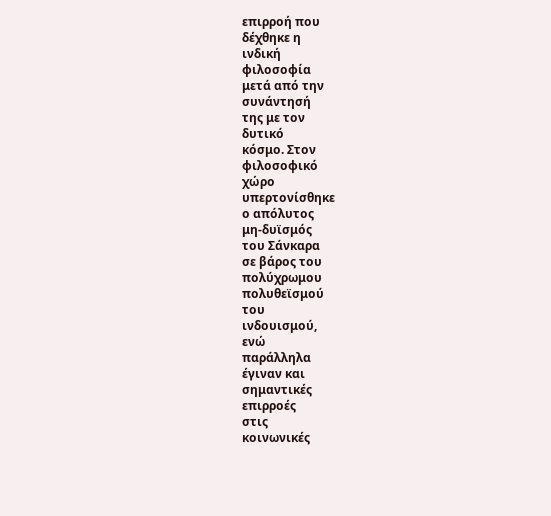επιρροή που
δέχθηκε η
ινδική
φιλοσοφία
μετά από την
συνάντησή
της με τον
δυτικό
κόσμο. Στον
φιλοσοφικό
χώρο
υπερτονίσθηκε
ο απόλυτος
μη-δυϊσμός
του Σάνκαρα
σε βάρος του
πολύχρωμου
πολυθεϊσμού
του
ινδουισμού,
ενώ
παράλληλα
έγιναν και
σημαντικές
επιρροές
στις
κοινωνικές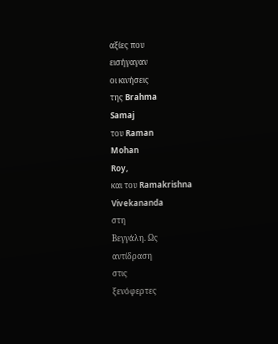αξίες που
εισήγαγαν
οι κινήσεις
της Brahma
Samaj
του Raman
Mohan
Roy,
και του Ramakrishna
Vivekananda
στη
Βεγγάλη. Ως
αντίδραση
στις
ξενόφερτες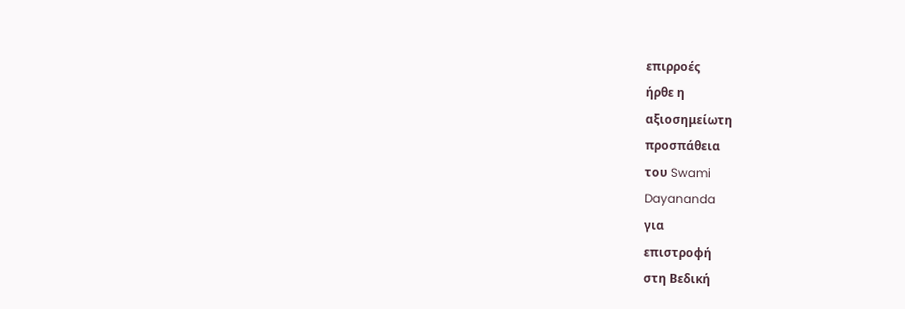επιρροές
ήρθε η
αξιοσημείωτη
προσπάθεια
του Swami
Dayananda
για
επιστροφή
στη Βεδική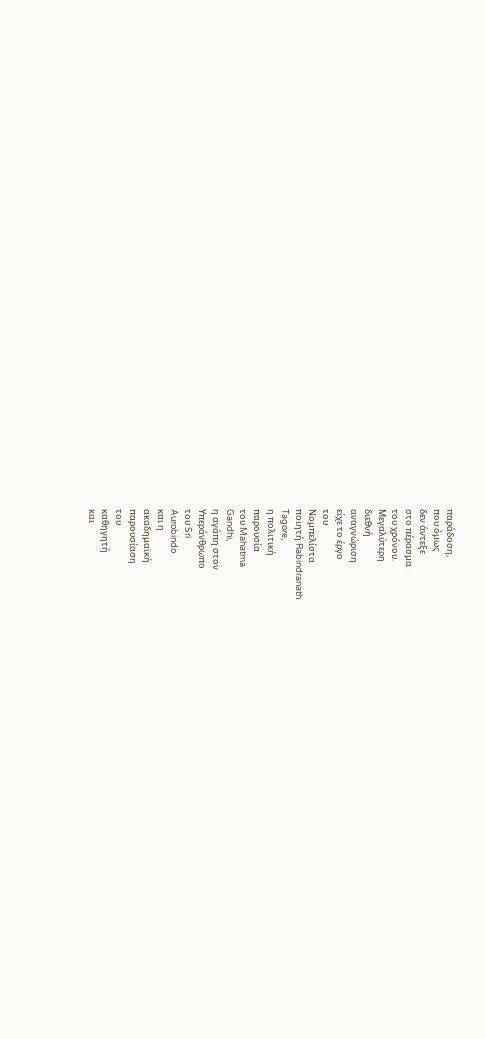παράδοση,
που όμως
δεν άντεξε
στο πέρασμα
του χρόνου.
Μεγαλύτερη
διεθνή
αναγνώριση
είχε το έργο
του
Νομπελίστα
ποιητή Rabindranath
Tagore,
η πολιτική
παρουσία
του Mahatma
Gandhi,
η αγάπη στον
Υπεράνθρωπο
του Sri
Aurobindo
και η
ακαδημαϊκή
παρουσίαση
του
καθηγητή
και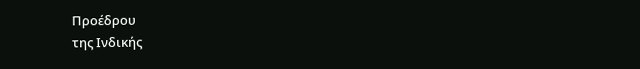Προέδρου
της Ινδικής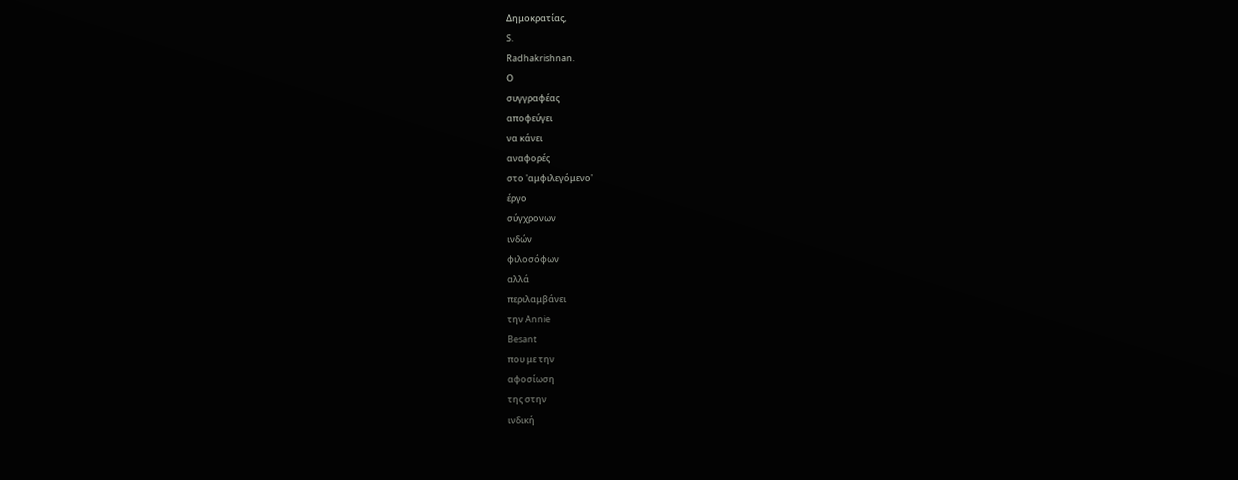Δημοκρατίας,
S.
Radhakrishnan.
Ο
συγγραφέας
αποφεύγει
να κάνει
αναφορές
στο 'αμφιλεγόμενο'
έργο
σύγχρονων
ινδών
φιλοσόφων
αλλά
περιλαμβάνει
την Annie
Besant
που με την
αφοσίωση
της στην
ινδική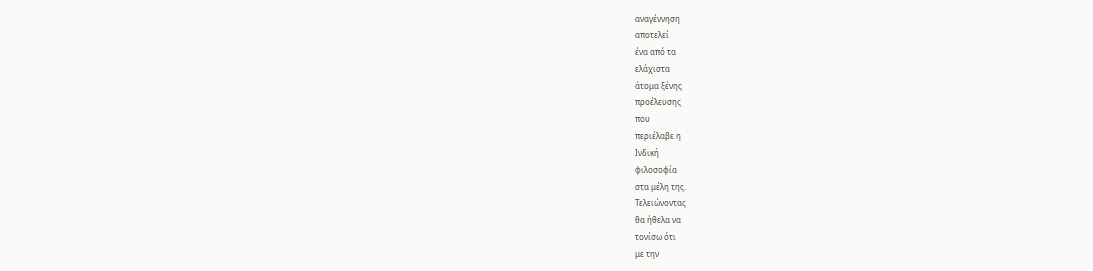αναγέννηση
αποτελεί
ένα από τα
ελάχιστα
άτομα ξένης
προέλευσης
που
περιέλαβε η
Ινδική
φιλοσοφία
στα μέλη της.
Τελειώνοντας
θα ήθελα να
τονίσω ότι
με την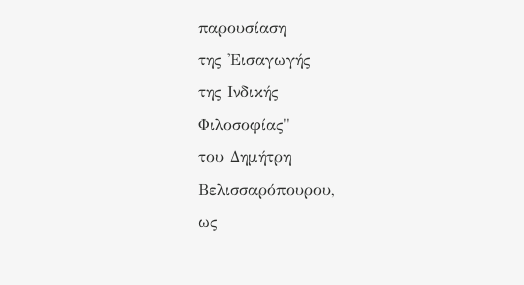παρουσίαση
της 'Εισαγωγής
της Ινδικής
Φιλοσοφίας"
του Δημήτρη
Βελισσαρόπουρου,
ως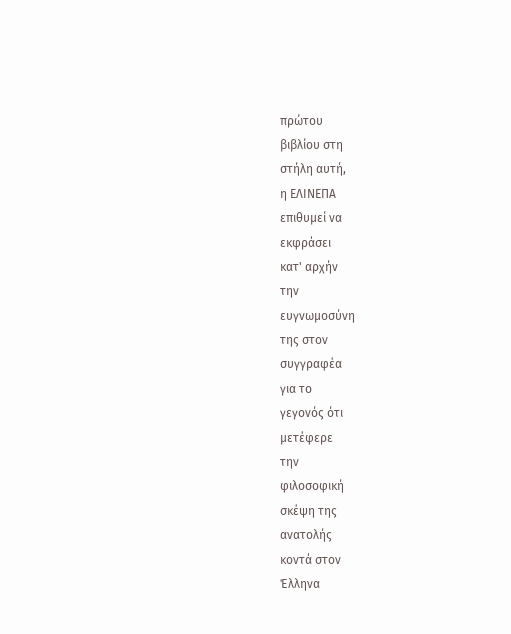πρώτου
βιβλίου στη
στήλη αυτή,
η ΕΛΙΝΕΠΑ
επιθυμεί να
εκφράσει
κατ' αρχήν
την
ευγνωμοσύνη
της στον
συγγραφέα
για το
γεγονός ότι
μετέφερε
την
φιλοσοφική
σκέψη της
ανατολής
κοντά στον
Έλληνα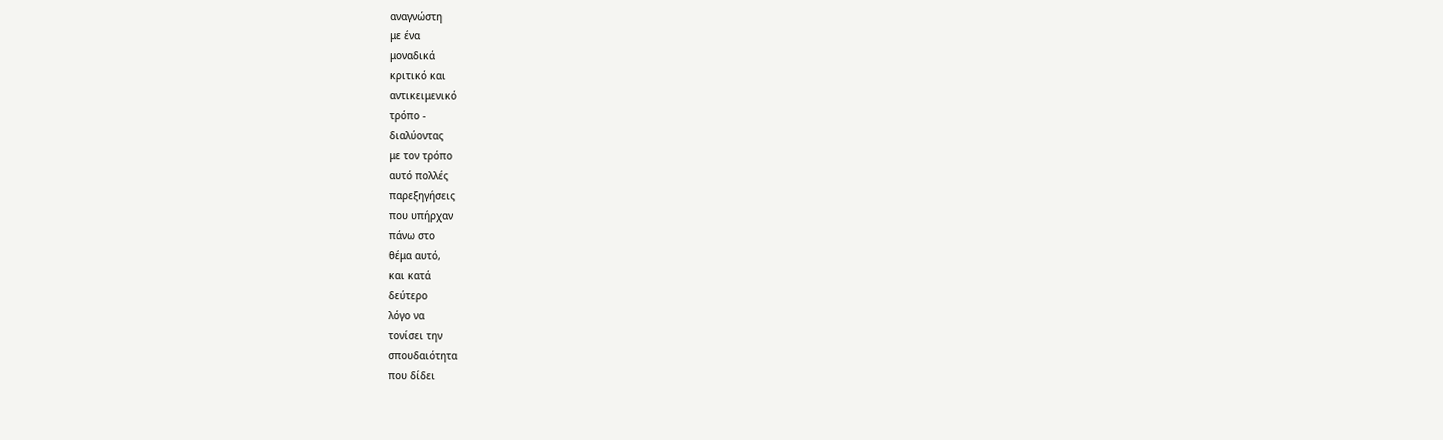αναγνώστη
με ένα
μοναδικά
κριτικό και
αντικειμενικό
τρόπο -
διαλύοντας
με τον τρόπο
αυτό πολλές
παρεξηγήσεις
που υπήρχαν
πάνω στο
θέμα αυτό,
και κατά
δεύτερο
λόγο να
τονίσει την
σπουδαιότητα
που δίδει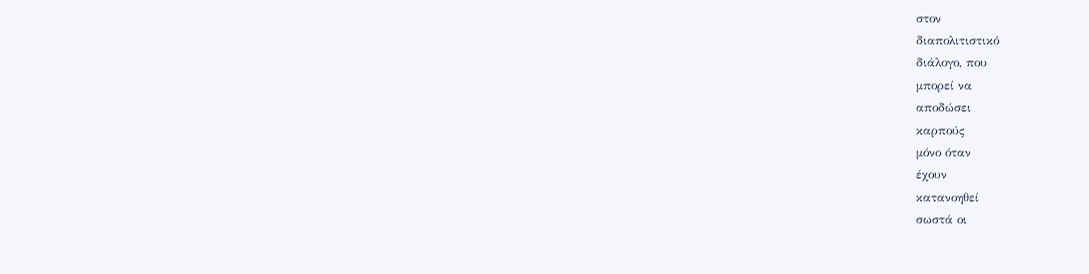στον
διαπολιτιστικό
διάλογο, που
μπορεί να
αποδώσει
καρπούς
μόνο όταν
έχουν
κατανοηθεί
σωστά οι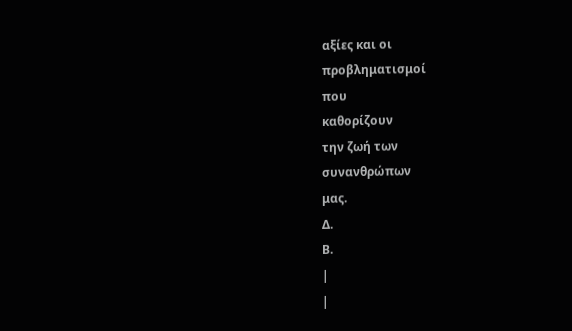αξίες και οι
προβληματισμοί
που
καθορίζουν
την ζωή των
συνανθρώπων
μας.
Δ.
Β.
|
|